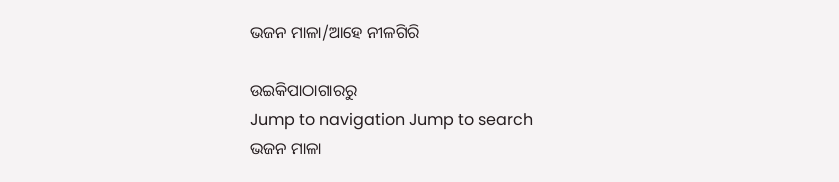ଭଜନ ମାଳା/ଆହେ ନୀଳଗିରି

ଉଇକିପାଠାଗାର‌ରୁ
Jump to navigation Jump to search
ଭଜନ ମାଳା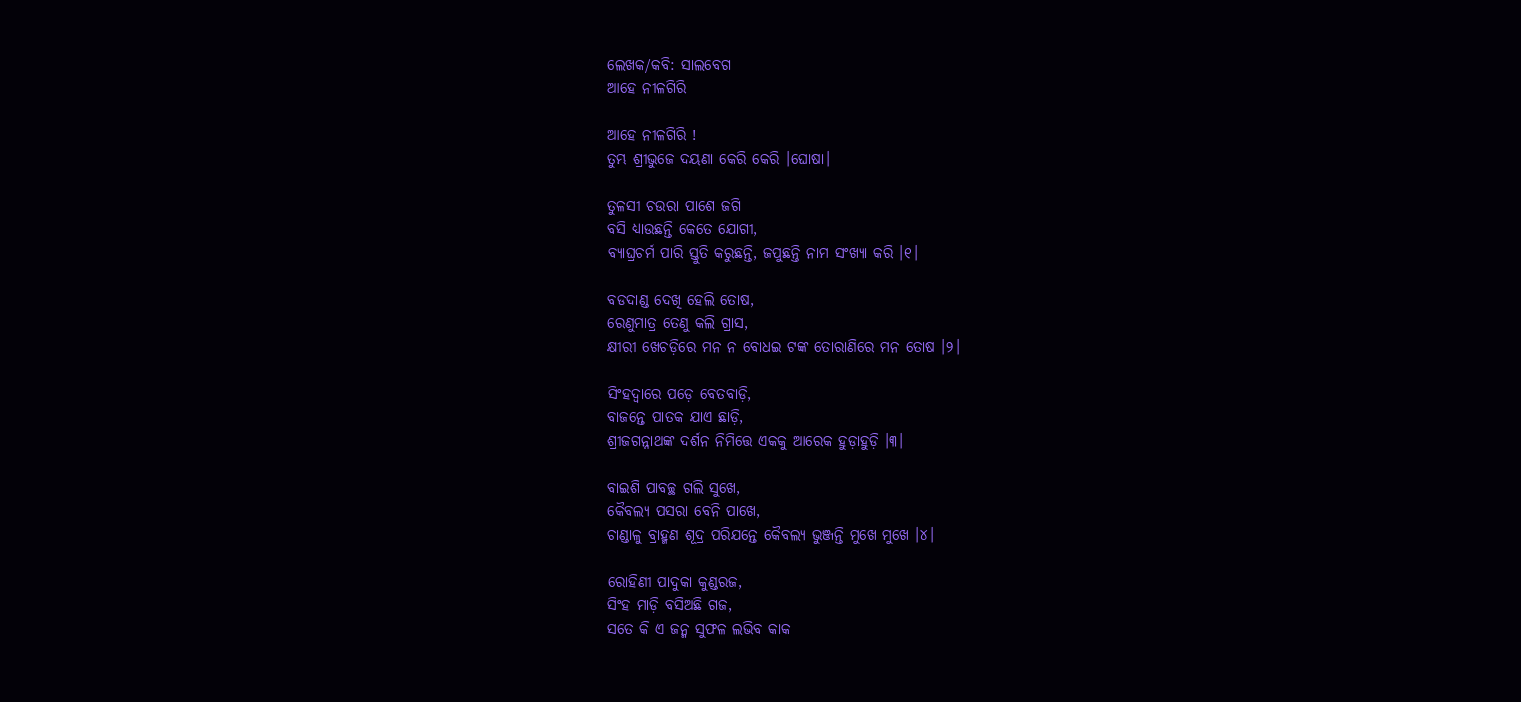ଲେଖକ/କବି: ସାଲବେଗ
ଆହେ ନୀଳଗିରି

ଆହେ ନୀଳଗିରି !
ତୁମ୍ଭ ଶ୍ରୀଭୁଜେ ଦୟଣା କେରି କେରି ।ଘୋଷା।

ତୁଳସୀ ଚଉରା ପାଶେ ଜଗି
ବସି ଧ୍ୟାଉଛନ୍ତି କେତେ ଯୋଗୀ,
ବ୍ୟାଘ୍ରଚର୍ମ ପାରି ସ୍ତୁତି କରୁଛନ୍ତି, ଜପୁଛନ୍ତି ନାମ ସଂଖ୍ୟା କରି ।୧।

ବଡଦାଣ୍ଡ ଦେଖି ହେଲି ତୋଷ,
ରେଣୁମାତ୍ର ତେଣୁ କଲି ଗ୍ରାସ,
କ୍ଷୀରୀ ଖେଚଡ଼ିରେ ମନ ନ ବୋଧଇ ଟଙ୍କ ତୋରାଣିରେ ମନ ତୋଷ ।୨।

ସିଂହଦ୍ୱାରେ ପଡ଼େ ବେତବାଡ଼ି,
ବାଜନ୍ତେ ପାତକ ଯାଏ ଛାଡ଼ି,
ଶ୍ରୀଜଗନ୍ନାଥଙ୍କ ଦର୍ଶନ ନିମିତ୍ତେ ଏକକୁ ଆରେକ ହୁଡ଼ାହୁଡ଼ି ।୩।

ବାଇଶି ପାବଚ୍ଛ ଗଲି ସୁଖେ,
କୈବଲ୍ୟ ପସରା ବେନି ପାଖେ,
ଚାଣ୍ଡାଳୁ ବ୍ରାହ୍ମଣ ଶୂଦ୍ର ପରିଯନ୍ତେ କୈବଲ୍ୟ ଭୁଞ୍ଜନ୍ତି ମୁଖେ ମୁଖେ ।୪।

ରୋହିଣୀ ପାଦୁକା କୁଣ୍ଡରଜ,
ସିଂହ ମାଡ଼ି ବସିଅଛି ଗଜ,
ସତେ କି ଏ ଜନ୍ମ ସୁଫଳ ଲଭିବ କାକ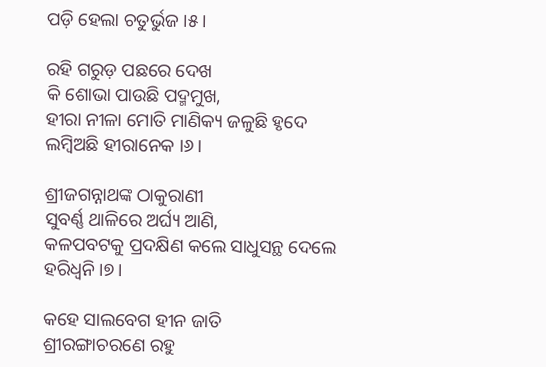ପଡ଼ି ହେଲା ଚତୁର୍ଭୁଜ ।୫।

ରହି ଗରୁଡ଼ ପଛରେ ଦେଖ
କି ଶୋଭା ପାଉଛି ପଦ୍ମମୁଖ,
ହୀରା ନୀଳା ମୋତି ମାଣିକ୍ୟ ଜଳୁଛି ହୃଦେ ଲମ୍ବିଅଛି ହୀରାନେକ ।୬।

ଶ୍ରୀଜଗନ୍ନାଥଙ୍କ ଠାକୁରାଣୀ
ସୁବର୍ଣ୍ଣ ଥାଳିରେ ଅର୍ଘ୍ୟ ଆଣି,
କଳପବଟକୁ ପ୍ରଦକ୍ଷିଣ କଲେ ସାଧୁସନ୍ଥ ଦେଲେ ହରିଧ୍ୱନି ।୭।

କହେ ସାଲବେଗ ହୀନ ଜାତି
ଶ୍ରୀରଙ୍ଗାଚରଣେ ରହୁ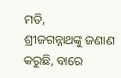ମତି,
ଶ୍ରୀଜଗନ୍ନାଥଙ୍କୁ ଜଣାଣ କରୁଛି, ବାରେ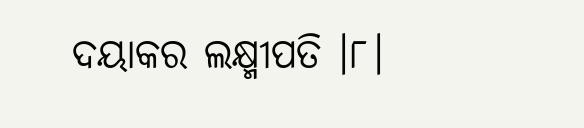ଦୟାକର ଲକ୍ଷ୍ମୀପତି ।୮।